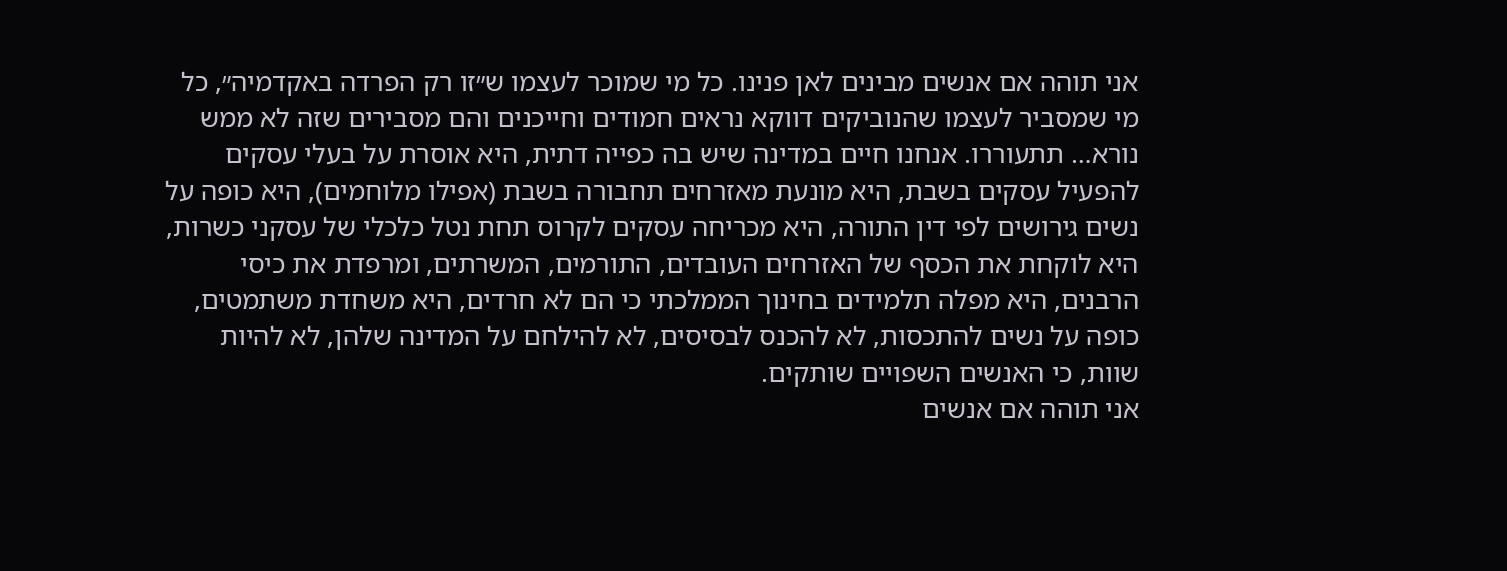אני תוהה אם אנשים מבינים לאן פנינו. כל מי שמוכר לעצמו ש״זו רק הפרדה באקדמיה״, כל מי שמסביר לעצמו שהנוביקים דווקא נראים חמודים וחייכנים והם מסבירים שזה לא ממש נורא… תתעוררו. אנחנו חיים במדינה שיש בה כפייה דתית, היא אוסרת על בעלי עסקים להפעיל עסקים בשבת, היא מונעת מאזרחים תחבורה בשבת (אפילו מלוחמים), היא כופה על נשים גירושים לפי דין התורה, היא מכריחה עסקים לקרוס תחת נטל כלכלי של עסקני כשרות, היא לוקחת את הכסף של האזרחים העובדים, התורמים, המשרתים, ומרפדת את כיסי הרבנים, היא מפלה תלמידים בחינוך הממלכתי כי הם לא חרדים, היא משחדת משתמטים, כופה על נשים להתכסות, לא להכנס לבסיסים, לא להילחם על המדינה שלהן, לא להיות שוות, כי האנשים השפויים שותקים.
אני תוהה אם אנשים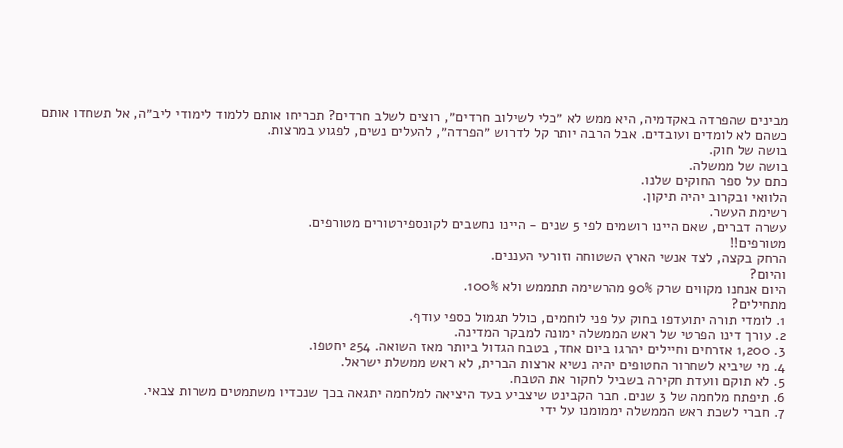מבינים שהפרדה באקדמיה, היא ממש לא ״כלי לשילוב חרדים״, רוצים לשלב חרדים? תכריחו אותם ללמוד לימודי ליב״ה, אל תשחדו אותם כשהם לא לומדים ועובדים. אבל הרבה יותר קל לדרוש ״הפרדה״, להעלים נשים, לפגוע במרצות.
בושה של חוק.
בושה של ממשלה.
כתם על ספר החוקים שלנו.
הלוואי ובקרוב יהיה תיקון.
רשימת העשר.
עשרה דברים, שאם היינו רושמים לפי 5 שנים - היינו נחשבים לקונספירטורים מטורפים.
מטורפים!!
הרחק בקצה, לצד אנשי הארץ השטוחה וזורעי העננים.
והיום?
היום אנחנו מקווים שרק 90% מהרשימה תתממש ולא 100%.
מתחילים?
1. לומדי תורה יתועדפו בחוק על פני לוחמים, כולל תגמול כספי עודף.
2. עורך דינו הפרטי של ראש הממשלה ימונה למבקר המדינה.
3. 1,200 אזרחים וחיילים יהרגו ביום אחד, בטבח הגדול ביותר מאז השואה. 254 יחטפו.
4. מי שיביא לשחרור החטופים יהיה נשיא ארצות הברית, לא ראש ממשלת ישראל.
5. לא תוקם וועדת חקירה בשביל לחקור את הטבח.
6. תיפתח מלחמה של 3 שנים. חבר הקבינט שיצביע בעד היציאה למלחמה יתגאה בכך שנכדיו משתמטים משרות צבאי.
7. חברי לשכת ראש הממשלה יממומנו על ידי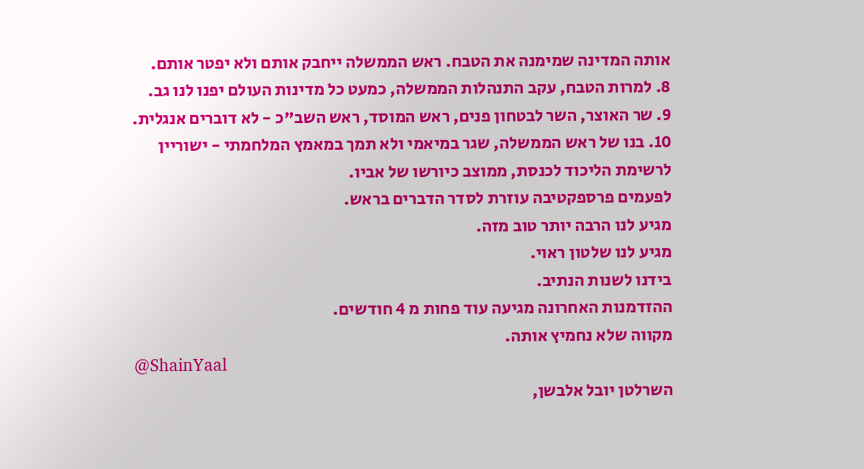אותה המדינה שמימנה את הטבח. ראש הממשלה ייחבק אותם ולא יפטר אותם.
8. למרות הטבח, עקב התנהלות הממשלה, כמעט כל מדינות העולם יפנו לנו גב.
9. שר האוצר, השר לבטחון פנים, ראש המוסד, ראש השב"כ - לא דוברים אנגלית.
10. בנו של ראש הממשלה, שגר במיאמי ולא תמך במאמץ המלחמתי - ישוריין לרשימת הליכוד לכנסת, ממוצב כיורשו של אביו.
לפעמים פרספקטיבה עוזרת לסדר הדברים בראש.
מגיע לנו הרבה יותר טוב מזה.
מגיע לנו שלטון ראוי.
בידנו לשנות הנתיב.
ההזדמנות האחרונה מגיעה עוד פחות מ 4 חודשים.
מקווה שלא נחמיץ אותה.
@ShainYaal
השרלטן יובל אלבשן,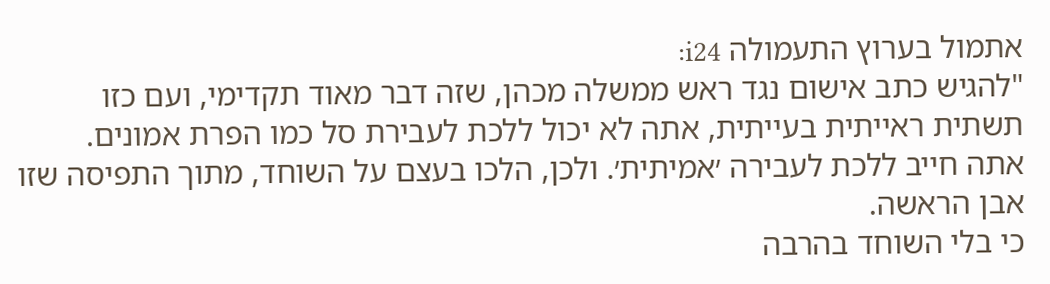אתמול בערוץ התעמולה i24:
"להגיש כתב אישום נגד ראש ממשלה מכהן, שזה דבר מאוד תקדימי, ועם כזו תשתית ראייתית בעייתית, אתה לא יכול ללכת לעבירת סל כמו הפרת אמונים.
אתה חייב ללכת לעבירה ׳אמיתית׳. ולכן, הלכו בעצם על השוחד, מתוך התפיסה שזו אבן הראשה.
כי בלי השוחד בהרבה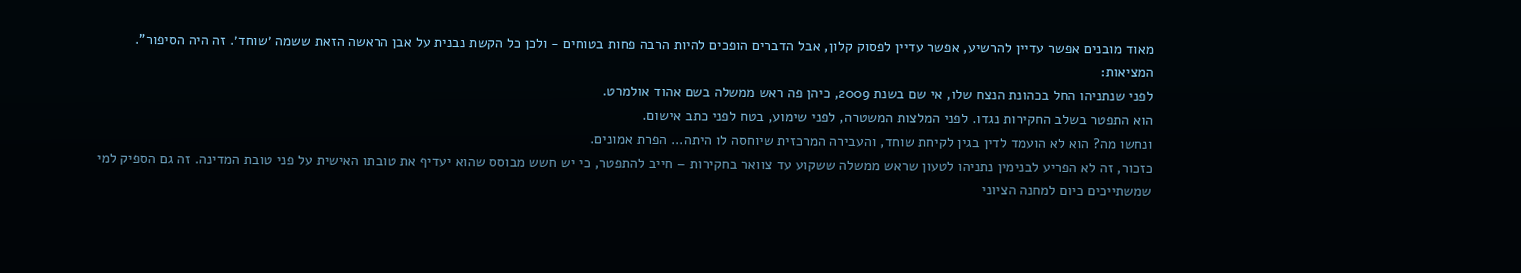מאוד מובנים אפשר עדיין להרשיע, אפשר עדיין לפסוק קלון, אבל הדברים הופכים להיות הרבה פחות בטוחים - ולכן כל הקשת נבנית על אבן הראשה הזאת ששמה ׳שוחד׳. זה היה הסיפור".
המציאות:
לפני שנתניהו החל בכהונת הנצח שלו, אי שם בשנת 2009, כיהן פה ראש ממשלה בשם אהוד אולמרט.
הוא התפטר בשלב החקירות נגדו. לפני המלצות המשטרה, לפני שימוע, בטח לפני כתב אישום.
ונחשו מה? הוא לא הועמד לדין בגין לקיחת שוחד, והעבירה המרכזית שיוחסה לו היתה... הפרת אמונים.
כזכור, זה לא הפריע לבנימין נתניהו לטעון שראש ממשלה ששקוע עד צוואר בחקירות – חייב להתפטר, כי יש חשש מבוסס שהוא יעדיף את טובתו האישית על פני טובת המדינה. זה גם הספיק למי שמשתייכים כיום למחנה הציוני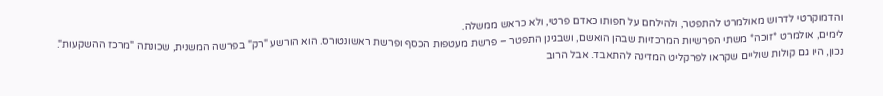והדמוקרטי לדרוש מאולמרט להתפטר, ולהילחם על חפותו כאדם פרטי, ולא כראש ממשלה.
לימים, אולמרט *זוכה* משתי הפרשיות המרכזיות שבהן הואשם, ושבגינן התפטר – פרשת מעטפות הכסף ופרשת ראשונטורס. הוא הורשע "רק" בפרשה המשנית, שכונתה "מרכז ההשקעות".
נכון, היו גם קולות שוליים שקראו לפרקליט המדינה להתאבד. אבל הרוב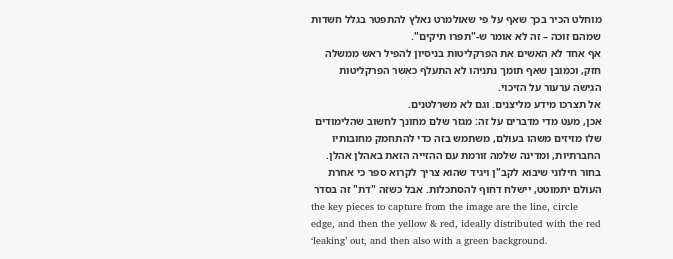מוחלט הכיר בכך שאף על פי שאולמרט נאלץ להתפטר בגלל חשדות שמהם זוכה – זה לא אומר ש-"תפרו תיקים".
אף אחד לא האשים את הפרקליטות בניסיון להפיל ראש ממשלה חזק, וכמובן שאף תומך נתניהו לא התעלף כאשר הפרקליטות הגישה ערעור על הזיכוי.
אל תצרכו מידע מליצנים. וגם לא משרלטנים.
אכן, מעט מדי מדברים על זה: מגזר שלם מחונך לחשוב שהלימודים שלו מזיזים משהו בעולם, משתמש בזה כדי להתחמק מחובותיו החברתיות, ומדינה שלמה זורמת עם ההזייה הזאת באהלן אהלן. בחור חילוני שיבוא לקב"ן ויגיד שהוא צריך לקרוא ספר כי אחרת העולם יתמוטט, יישלח דחוף להסתכלות. אבל כשזה "דת" זה בסדר
the key pieces to capture from the image are the line, circle edge, and then the yellow & red, ideally distributed with the red ‘leaking’ out, and then also with a green background.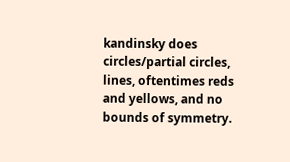kandinsky does circles/partial circles, lines, oftentimes reds and yellows, and no bounds of symmetry.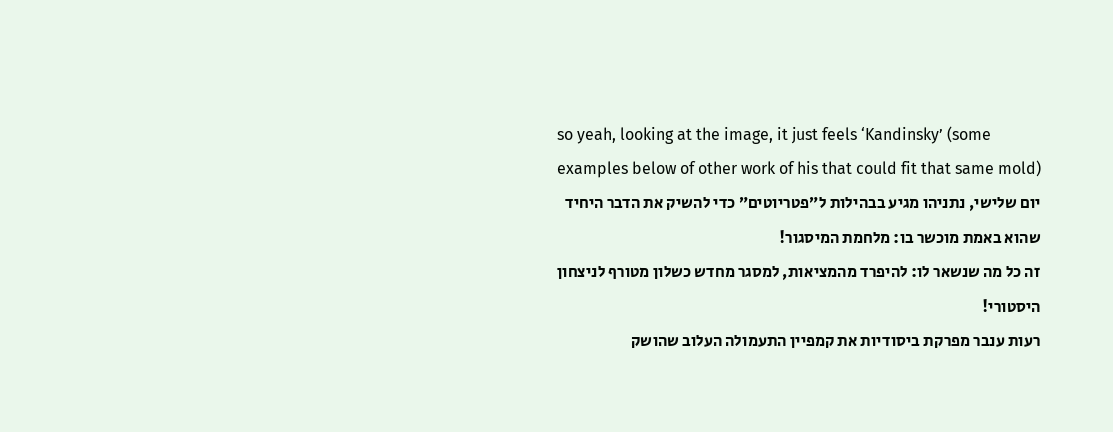so yeah, looking at the image, it just feels ‘Kandinsky’ (some examples below of other work of his that could fit that same mold)
יום שלישי, נתניהו מגיע בבהילות ל״פטריוטים״ כדי להשיק את הדבר היחיד שהוא באמת מוכשר בו: מלחמת המיסגור!
זה כל מה שנשאר לו: להיפרד מהמציאות, למסגר מחדש כשלון מטורף לניצחון היסטורי!
רעות ענבר מפרקת ביסודיות את קמפיין התעמולה העלוב שהושק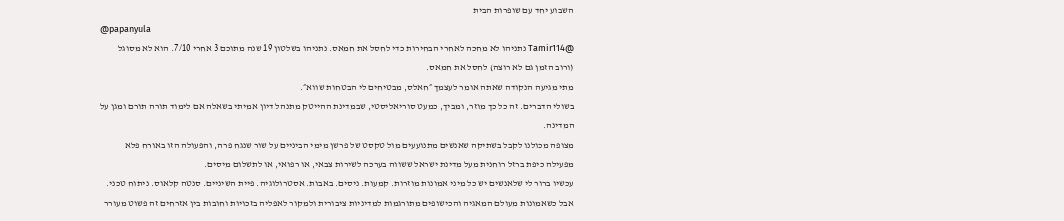השבוע יחד עם שופרות הבית
@papanyula
@Tamir114 נתניהו לא מחכה לאחרי הבחירות כדי לחסל את חמאס. נתניהו בשלטון 19 שנה מתוכם 3 אחרי 7/10. הוא לא מסוגל (ורוב הזמן גם לא רוצה) לחסל את חמאס.
מתי מגיעה הנקודה שאתה אומר לעצמך ״חאלס, מבטיחים לי הבטחות שווא״.
בשולי הדברים. זה כל כך מוזר, ומביך, כמעט סוריאליסטי, שבמדינת ההייטק מתנהל דיון אמיתי בשאלה אם לימוד תורה תורם ומגן על המדינה.
מצופה מכולנו לקבל בשתיקה שאנשים מתנועעים מול טקסט של פרשן מימי הביניים על שור שנגח פרה, והפעולה הזו באורח פלא מפעילה כיפת ברזל רוחנית מעל מדינת ישראל ששווה בערכה לשירות צבאי, או רפואי, או לתשלום מיסים.
עכשיו ברור לי שלאנשים יש כל מיני אמונות מוזרות. קמעות. ניסים. באבות. אסטרולוגיה. פיית השיניים. סנטה קלאוס. ניתוח טכני. אבל כשאמונות מעולם המאגיה והכישופים מתורגמות למדיניות ציבורית ולמקור לאפליה בזכויות וחובות בין אזרחים זה פשוט מעורר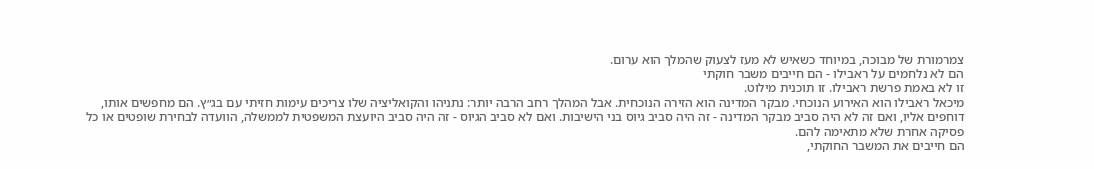צמרמורת של מבוכה, במיוחד כשאיש לא מעז לצעוק שהמלך הוא ערום.
הם לא נלחמים על ראבילו - הם חייבים משבר חוקתי
זו לא באמת פרשת ראבילו. זו תוכנית מילוט.
מיכאל ראבילו הוא האירוע הנוכחי. מבקר המדינה הוא הזירה הנוכחית. אבל המהלך רחב הרבה יותר: נתניהו והקואליציה שלו צריכים עימות חזיתי עם בג״ץ. הם מחפשים אותו, דוחפים אליו, ואם זה לא היה סביב מבקר המדינה - זה היה סביב גיוס בני הישיבות. ואם לא סביב הגיוס - זה היה סביב היועצת המשפטית לממשלה, הוועדה לבחירת שופטים או כל פסיקה אחרת שלא מתאימה להם.
הם חייבים את המשבר החוקתי,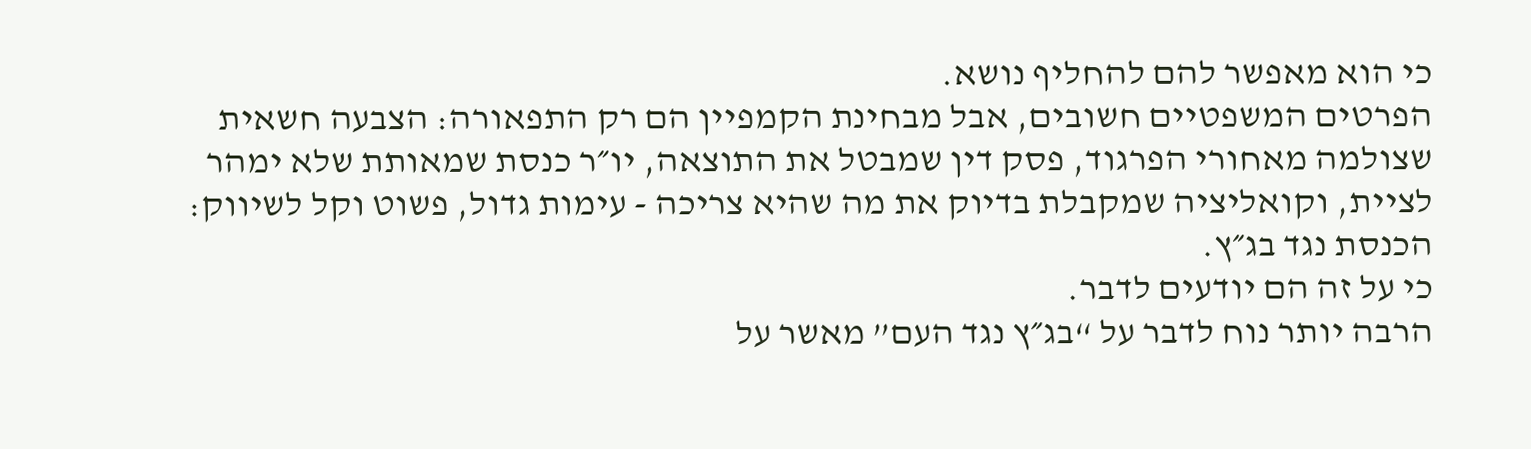כי הוא מאפשר להם להחליף נושא.
הפרטים המשפטיים חשובים, אבל מבחינת הקמפיין הם רק התפאורה: הצבעה חשאית שצולמה מאחורי הפרגוד, פסק דין שמבטל את התוצאה, יו״ר כנסת שמאותת שלא ימהר לציית, וקואליציה שמקבלת בדיוק את מה שהיא צריכה - עימות גדול, פשוט וקל לשיווק: הכנסת נגד בג״ץ.
כי על זה הם יודעים לדבר.
הרבה יותר נוח לדבר על “בג״ץ נגד העם” מאשר על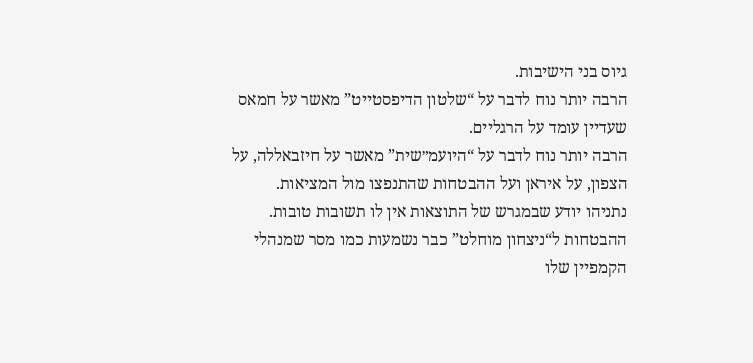גיוס בני הישיבות.
הרבה יותר נוח לדבר על “שלטון הדיפסטייט” מאשר על חמאס שעדיין עומד על הרגליים.
הרבה יותר נוח לדבר על “היועמ״שית” מאשר על חיזבאללה, על הצפון, על איראן ועל ההבטחות שהתנפצו מול המציאות.
נתניהו יודע שבמגרש של התוצאות אין לו תשובות טובות. ההבטחות ל“ניצחון מוחלט” כבר נשמעות כמו מסר שמנהלי הקמפיין שלו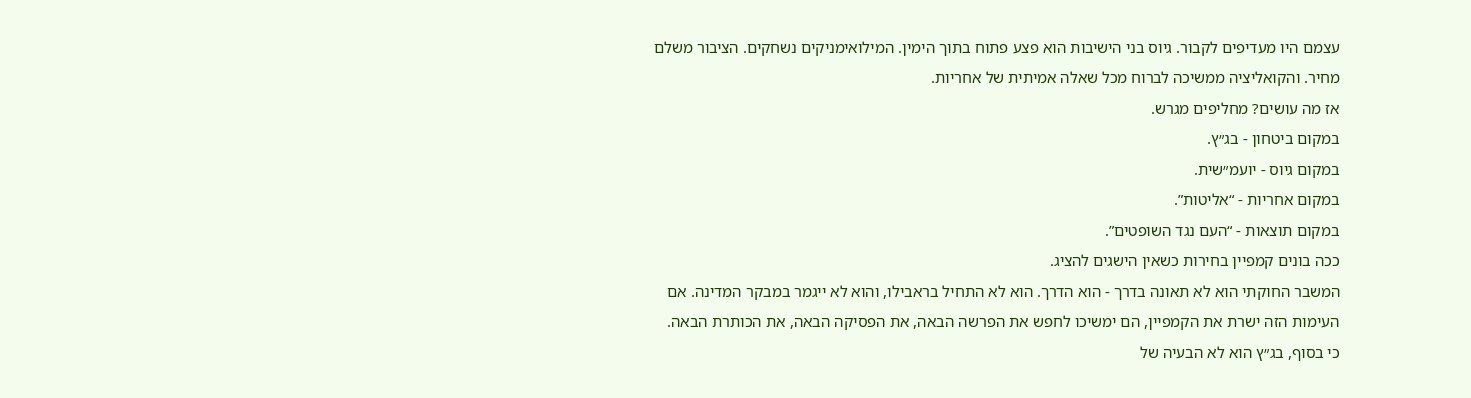עצמם היו מעדיפים לקבור. גיוס בני הישיבות הוא פצע פתוח בתוך הימין. המילואימניקים נשחקים. הציבור משלם מחיר. והקואליציה ממשיכה לברוח מכל שאלה אמיתית של אחריות.
אז מה עושים? מחליפים מגרש.
במקום ביטחון - בג״ץ.
במקום גיוס - יועמ״שית.
במקום אחריות - “אליטות”.
במקום תוצאות - “העם נגד השופטים”.
ככה בונים קמפיין בחירות כשאין הישגים להציג.
המשבר החוקתי הוא לא תאונה בדרך - הוא הדרך. הוא לא התחיל בראבילו, והוא לא ייגמר במבקר המדינה. אם העימות הזה ישרת את הקמפיין, הם ימשיכו לחפש את הפרשה הבאה, את הפסיקה הבאה, את הכותרת הבאה.
כי בסוף, בג״ץ הוא לא הבעיה של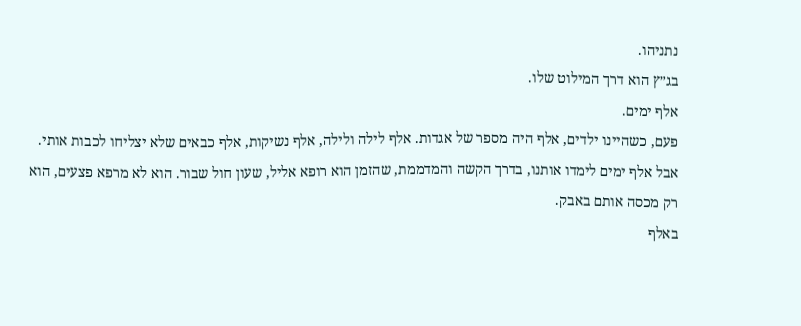נתניהו.
בג״ץ הוא דרך המילוט שלו.
אלף ימים.
פעם, כשהיינו ילדים, אלף היה מספר של אגדות. אלף לילה ולילה, אלף נשיקות, אלף כבאים שלא יצליחו לכבות אותי.
אבל אלף ימים לימדו אותנו, בדרך הקשה והמדממת, שהזמן הוא רופא אליל, שעון חול שבור. הוא לא מרפא פצעים, הוא רק מכסה אותם באבק.
באלף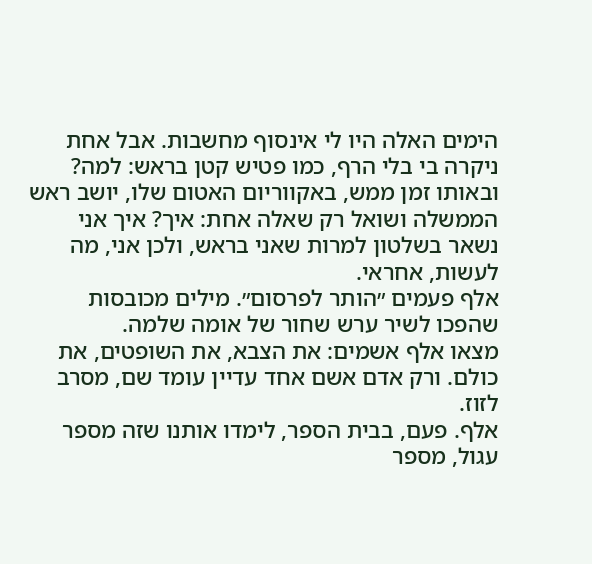הימים האלה היו לי אינסוף מחשבות. אבל אחת ניקרה בי בלי הרף, כמו פטיש קטן בראש: למה?
ובאותו זמן ממש, באקווריום האטום שלו, יושב ראש הממשלה ושואל רק שאלה אחת: איך? איך אני נשאר בשלטון למרות שאני בראש, ולכן אני, מה לעשות, אחראי.
אלף פעמים ״הותר לפרסום״. מילים מכובסות שהפכו לשיר ערש שחור של אומה שלמה.
מצאו אלף אשמים: את הצבא, את השופטים, את כולם. ורק אדם אשם אחד עדיין עומד שם, מסרב לזוז.
אלף. פעם, בבית הספר, לימדו אותנו שזה מספר עגול, מספר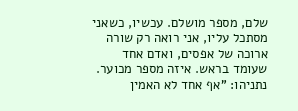שלם, מספר מושלם. עכשיו, כשאני מסתכל עליו, אני רואה רק שורה ארוכה של אפסים, ואדם אחד שעומד בראש. איזה מספר מכוער.
נתניהו: "אף אחד לא האמין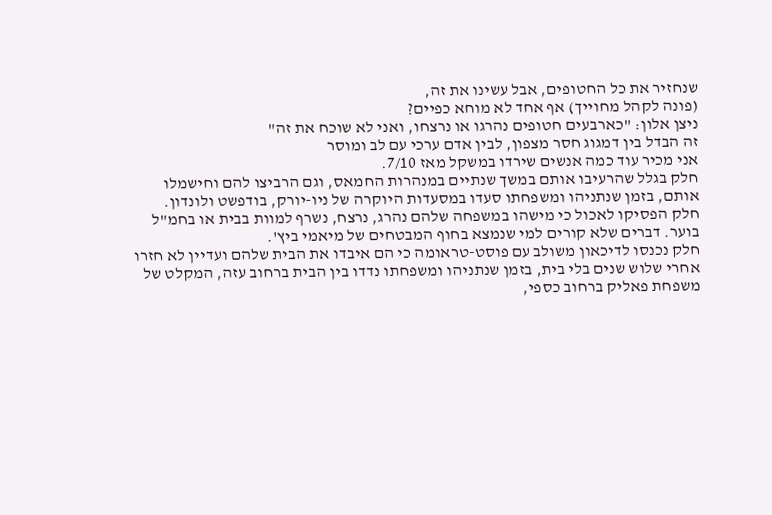שנחזיר את כל החטופים, אבל עשינו את זה,
(פונה לקהל מחוייך) אף אחד לא מוחא כפיים?
ניצן אלון: "כארבעים חטופים נהרגו או נרצחו, ואני לא שוכח את זה"
זה הבדל בין דמגוג חסר מצפון, לבין אדם ערכי עם לב ומוסר
אני מכיר עוד כמה אנשים שירדו במשקל מאז 7/10.
חלק בגלל שהרעיבו אותם במשך שנתיים במנהרות החמאס, וגם הרביצו להם וחישמלו אותם, בזמן שנתניהו ומשפחתו סעדו במסעדות היוקרה של ניו-יורק, בודפשט ולונדון.
חלק הפסיקו לאכול כי מישהו במשפחה שלהם נהרג, נרצח, נשרף למוות בבית או בחמ"ל בוער. דברים שלא קורים למי שנמצא בחוף המבטחים של מיאמי ביץ'.
חלק נכנסו לדיכאון משולב עם פוסט-טראומה כי הם איבדו את הבית שלהם ועדיין לא חזרו אחרי שלוש שנים בלי בית, בזמן שנתניהו ומשפחתו נדדו בין הבית ברחוב עזה, המקלט של משפחת פאליק ברחוב כספי,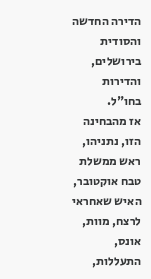הדירה החדשה והסודית בירושלים, והדירות בחו"ל.
אז מהבחינה הזו, נתניהו, ראש ממשלת טבח אוקטובר, האיש שאחראי לרצח, מוות, אונס, התעללות,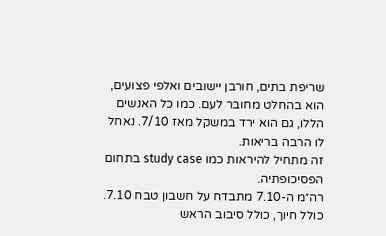שריפת בתים, חורבן יישובים ואלפי פצועים, הוא בהחלט מחובר לעם. כמו כל האנשים הללו, גם הוא ירד במשקל מאז 7/10. נאחל לו הרבה בריאות.
זה מתחיל להיראות כמו study case בתחום הפסיכופתיה.
רה״מ ה-7.10 מתבדח על חשבון טבח 7.10. כולל חיוך, כולל סיבוב הראש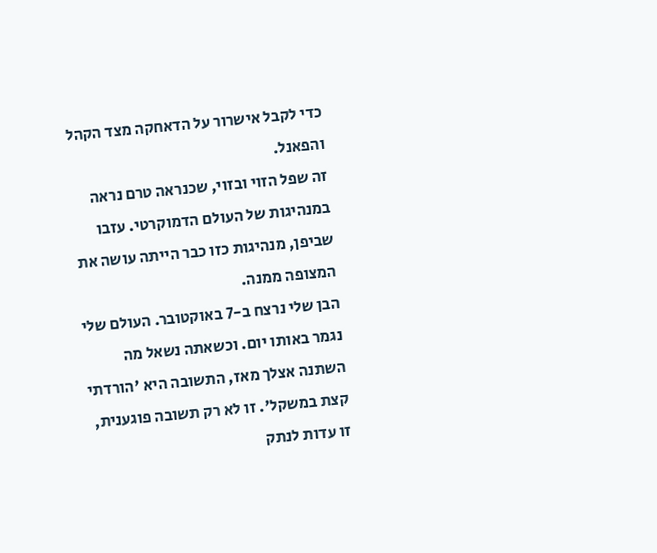כדי לקבל אישרור על הדאחקה מצד הקהל והפאנל.
זה שפל הזוי ובזוי, שכנראה טרם נראה במנהיגות של העולם הדמוקרטי. עזבו שביפן, מנהיגות כזו כבר הייתה עושה את המצופה ממנה.
הבן שלי נרצח ב-7 באוקטובר. העולם שלי נגמר באותו יום. וכשאתה נשאל מה השתנה אצלך מאז, התשובה היא 'הורדתי קצת במשקל'. זו לא רק תשובה פוגענית, זו עדות לנתק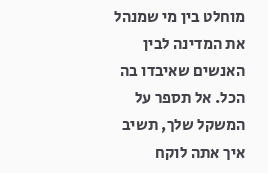מוחלט בין מי שמנהל את המדינה לבין האנשים שאיבדו בה הכל. אל תספר על המשקל שלך, תשיב איך אתה לוקח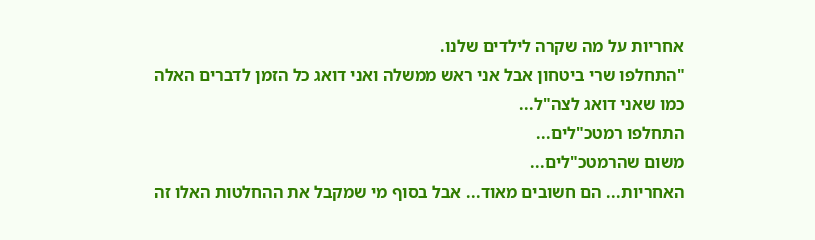אחריות על מה שקרה לילדים שלנו.
"התחלפו שרי ביטחון אבל אני ראש ממשלה ואני דואג כל הזמן לדברים האלה כמו שאני דואג לצה"ל...
התחלפו רמטכ"לים...
משום שהרמטכ"לים...
האחריות... הם חשובים מאוד... אבל בסוף מי שמקבל את ההחלטות האלו זה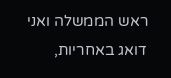ראש הממשלה ואני דואג באחריות,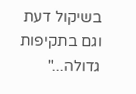בשיקול דעת וגם בתקיפות גדולה..."